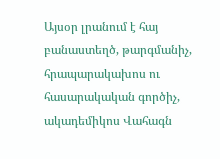Այսօր լրանում է հայ բանաստեղծ, թարգմանիչ, հրապարակախոս ու հասարակական գործիչ, ակադեմիկոս Վահագն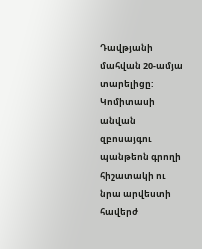Դավթյանի մահվան 20-ամյա տարելիցը: Կոմիտասի անվան զբոսայգու պանթեոն գրողի հիշատակի ու նրա արվեստի հավերժ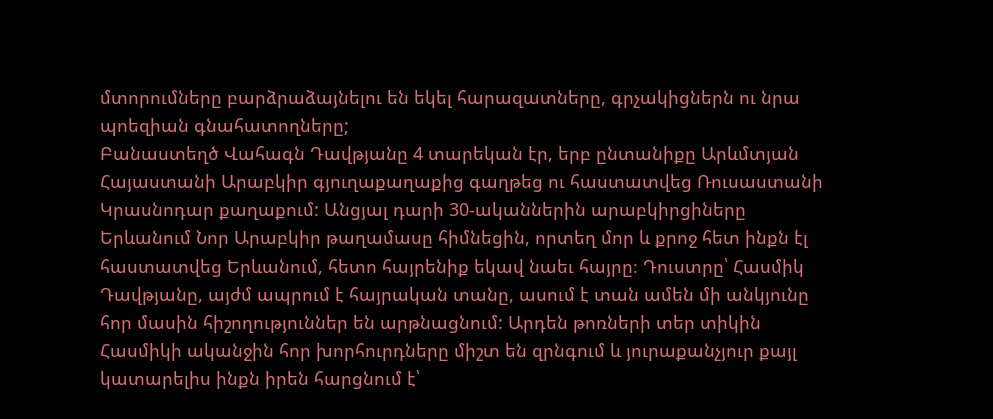մտորումները բարձրաձայնելու են եկել հարազատները, գրչակիցներն ու նրա պոեզիան գնահատողները;
Բանաստեղծ Վահագն Դավթյանը 4 տարեկան էր, երբ ընտանիքը Արևմտյան Հայաստանի Արաբկիր գյուղաքաղաքից գաղթեց ու հաստատվեց Ռուսաստանի Կրասնոդար քաղաքում: Անցյալ դարի 30-ականներին արաբկիրցիները Երևանում Նոր Արաբկիր թաղամասը հիմնեցին, որտեղ մոր և քրոջ հետ ինքն էլ հաստատվեց Երևանում, հետո հայրենիք եկավ նաեւ հայրը։ Դուստրը՝ Հասմիկ Դավթյանը, այժմ ապրում է հայրական տանը, ասում է տան ամեն մի անկյունը հոր մասին հիշողություններ են արթնացնում: Արդեն թոռների տեր տիկին Հասմիկի ականջին հոր խորհուրդները միշտ են զրնգում և յուրաքանչյուր քայլ կատարելիս ինքն իրեն հարցնում է՝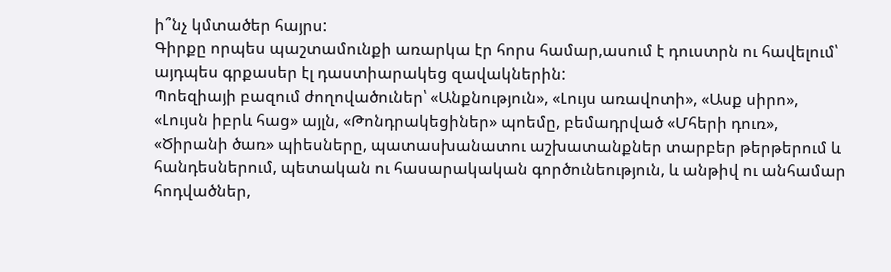ի՞նչ կմտածեր հայրս:
Գիրքը որպես պաշտամունքի առարկա էր հորս համար,ասում է դուստրն ու հավելում՝ այդպես գրքասեր էլ դաստիարակեց զավակներին:
Պոեզիայի բազում ժողովածուներ՝ «Անքնություն», «Լույս առավոտի», «Ասք սիրո», «Լույսն իբրև հաց» այլն, «Թոնդրակեցիներ» պոեմը, բեմադրված «Մհերի դուռ», «Ծիրանի ծառ» պիեսները, պատասխանատու աշխատանքներ տարբեր թերթերում և հանդեսներում, պետական ու հասարակական գործունեություն, և անթիվ ու անհամար հոդվածներ,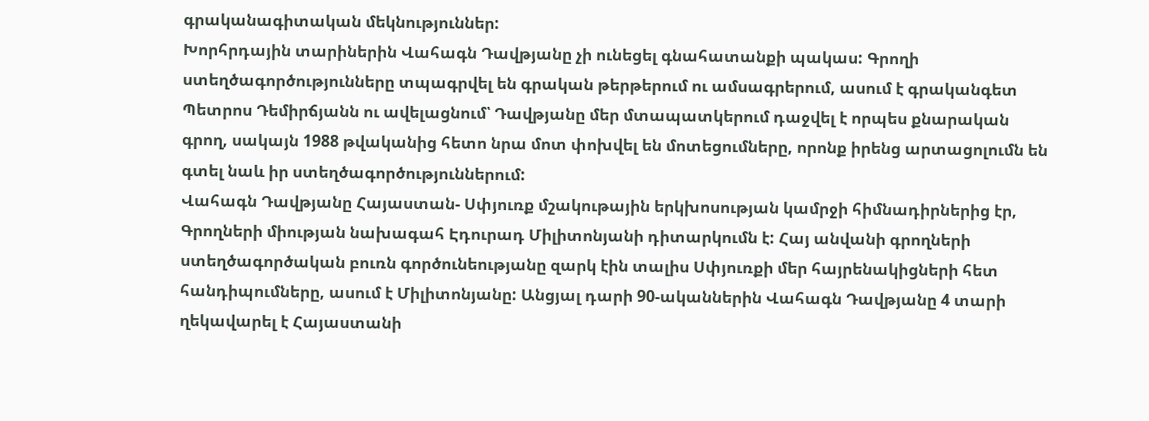գրականագիտական մեկնություններ:
Խորհրդային տարիներին Վահագն Դավթյանը չի ունեցել գնահատանքի պակաս: Գրողի ստեղծագործությունները տպագրվել են գրական թերթերում ու ամսագրերում, ասում է գրականգետ Պետրոս Դեմիրճյանն ու ավելացնում՝ Դավթյանը մեր մտապատկերում դաջվել է որպես քնարական գրող, սակայն 1988 թվականից հետո նրա մոտ փոխվել են մոտեցումները, որոնք իրենց արտացոլումն են գտել նաև իր ստեղծագործություններում:
Վահագն Դավթյանը Հայաստան- Սփյուռք մշակութային երկխոսության կամրջի հիմնադիրներից էր, Գրողների միության նախագահ Էդուրադ Միլիտոնյանի դիտարկումն է: Հայ անվանի գրողների ստեղծագործական բուռն գործունեությանը զարկ էին տալիս Սփյուռքի մեր հայրենակիցների հետ հանդիպումները, ասում է Միլիտոնյանը: Անցյալ դարի 90-ականներին Վահագն Դավթյանը 4 տարի ղեկավարել է Հայաստանի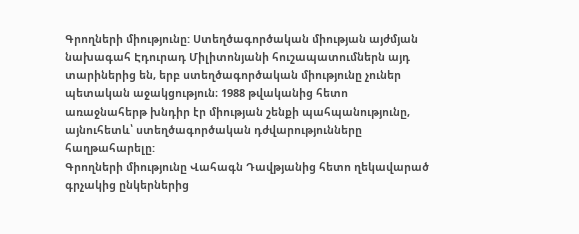Գրողների միությունը: Ստեղծագործական միության այժմյան նախագահ Էդուրադ Միլիտոնյանի հուշապատումներն այդ տարիներից են, երբ ստեղծագործական միությունը չուներ պետական աջակցություն։ 1988 թվականից հետո առաջնահերթ խնդիր էր միության շենքի պահպանությունը, այնուհետև՝ ստեղծագործական դժվարությունները հաղթահարելը:
Գրողների միությունը Վահագն Դավթյանից հետո ղեկավարած գրչակից ընկերներից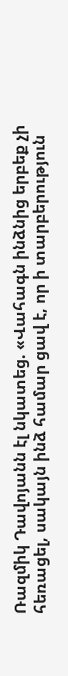Ռազմիկ Դավոյանն էլ նկատեց. «Վահագն ինձնից երբեք չի հեռացել, սակայն ինձ համար ցավ է, որ ի տարբերություն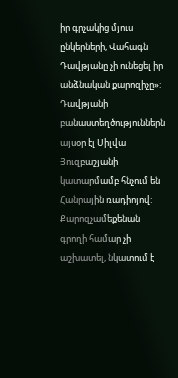իր գրչակից մյուս ընկերների, Վահագն Դավթյանը չի ունեցել իր անձնական քարոզիչը»:
Դավթյանի բանաստեղծություններն այսօր էլ Սիլվա Յուզբաշյանի կատարմամբ հնչում են Հանրային ռադիոյով: Քարոզչամեքենան գրողի համար չի աշխատել, նկատում է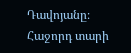Դավոյանը։
Հաջորդ տարի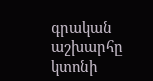գրական աշխարհը կտոնի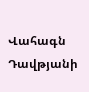Վահագն Դավթյանի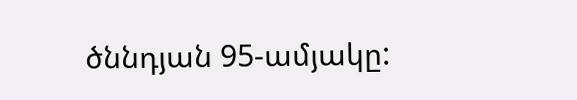ծննդյան 95-ամյակը: